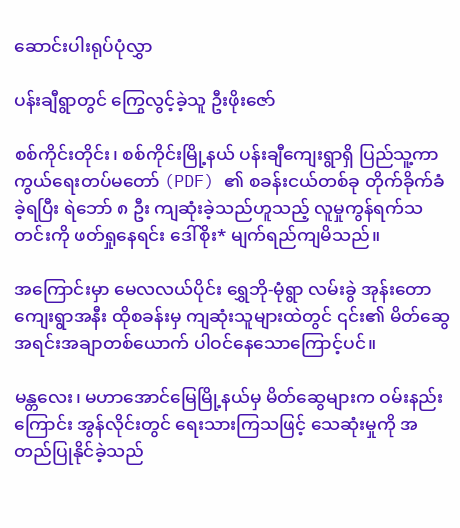ဆောင်းပါးရုပ်ပုံလွှာ

ပန်းချီရွာတွင် ကြွေလွင့်ခဲ့သူ ဦးဖိုးဇော်

စစ်ကိုင်းတိုင်း၊ စစ်ကိုင်းမြို့နယ် ပန်းချီကျေးရွာရှိ ပြည်သူ့ကာကွယ်ရေးတပ်မတော် (PDF) ၏ စခန်းငယ်တစ်ခု တိုက်ခိုက်ခံခဲ့ရပြီး ရဲဘော် ၈ ဦး ကျဆုံးခဲ့သည်ဟူသည့် လူမှုကွန်ရက်သတင်းကို ဖတ်ရှုနေရင်း ဒေါ်စိုး* မျက်ရည်ကျမိသည်။

အကြောင်းမှာ မေလလယ်ပိုင်း ရွှေဘို-မုံရွာ လမ်းခွဲ အုန်းတောကျေးရွာအနီး ထိုစခန်းမှ ကျဆုံးသူများထဲတွင် ၎င်း၏ မိတ်ဆွေအရင်းအချာတစ်ယောက် ပါဝင်နေသောကြောင့်ပင်။

မန္တလေး၊ မဟာအောင်မြေမြို့နယ်မှ မိတ်ဆွေများက ဝမ်းနည်းကြောင်း အွန်လိုင်းတွင် ရေးသားကြသဖြင့် သေဆုံးမှုကို အတည်ပြုနိုင်ခဲ့သည်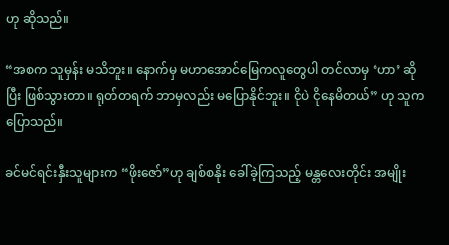ဟု ဆိုသည်။

“အစက သူမှန်း မသိဘူး။ နောက်မှ မဟာအောင်မြေကလူတွေပါ တင်လာမှ ‘ဟာ’ ဆိုပြီး ဖြစ်သွားတာ။ ရုတ်တရက် ဘာမှလည်း မပြောနိုင်ဘူး။ ငိုပဲ ငိုနေမိတယ်” ဟု သူက ပြောသည်။

ခင်မင်ရင်းနှီးသူများက “ဖိုးဇော်”ဟု ချစ်စနိုး ခေါ်ခဲ့ကြသည့် မန္တလေးတိုင်း အမျိုး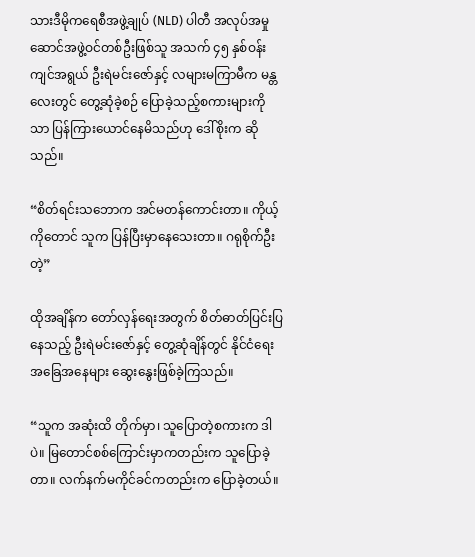သားဒီမိုကရေစီအဖွဲ့ချုပ် (NLD) ပါတီ အလုပ်အမှုဆောင်အဖွဲ့ဝင်တစ်ဦးဖြစ်သူ အသက် ၄၅ နှစ်ဝန်းကျင်အရွယ် ဦးရဲမင်းဇော်နှင့် လများမကြာမီက မန္တလေးတွင် တွေ့ဆုံခဲ့စဉ် ပြောခဲ့သည့်စကားများကိုသာ ပြန်ကြားယောင်နေမိသည်ဟု ဒေါ်စိုးက ဆိုသည်။

“စိတ်ရင်းသဘောက အင်မတန်ကောင်းတာ။ ကိုယ့်ကိုတောင် သူက ပြန်ပြီးမှာနေသေးတာ။ ဂရုစိုက်ဦးတဲ့”

ထိုအချိန်က တော်လှန်ရေးအတွက် စိတ်ဓာတ်ပြင်းပြနေသည့် ဦးရဲမင်းဇော်နှင့် တွေ့ဆုံချိန်တွင် နိုင်ငံရေးအခြေအနေများ ဆွေးနွေးဖြစ်ခဲ့ကြသည်။

“သူက အဆုံးထိ တိုက်မှာ၊ သူပြောတဲ့စကားက ဒါပဲ။ မြတောင်စစ်ကြောင်းမှာကတည်းက သူပြောခဲ့တာ။ လက်နက်မကိုင်ခင်ကတည်းက ပြောခဲ့တယ်။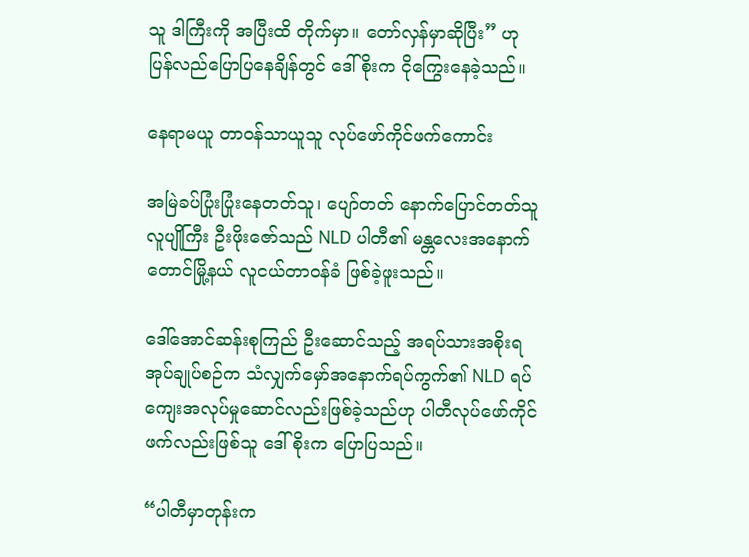သူ ဒါကြီးကို အပြီးထိ တိုက်မှာ။ တော်လှန်မှာဆိုပြီး” ဟု ပြန်လည်ပြောပြနေချိန်တွင် ဒေါ်စိုးက ငိုကြွေးနေခဲ့သည်။

နေရာမယူ တာဝန်သာယူသူ လုပ်ဖော်ကိုင်ဖက်ကောင်း

အမြဲခပ်ပြုံးပြုံးနေတတ်သူ၊ ပျော်တတ် နောက်ပြောင်တတ်သူ လူပျိုကြီး ဦးဖိုးဇော်သည် NLD ပါတီ၏ မန္တလေးအနောက်တောင်မြို့နယ် လူငယ်တာဝန်ခံ ဖြစ်ခဲ့ဖူးသည်။

ဒေါ်အောင်ဆန်းစုကြည် ဦးဆောင်သည့် အရပ်သားအစိုးရအုပ်ချုပ်စဉ်က သံလျှက်မှော်အနောက်ရပ်ကွက်၏ NLD ရပ်ကျေးအလုပ်မှုဆောင်လည်းဖြစ်ခဲ့သည်ဟု ပါတီလုပ်ဖော်ကိုင်ဖက်လည်းဖြစ်သူ ဒေါ်စိုးက ပြောပြသည်။

“ပါတီမှာတုန်းက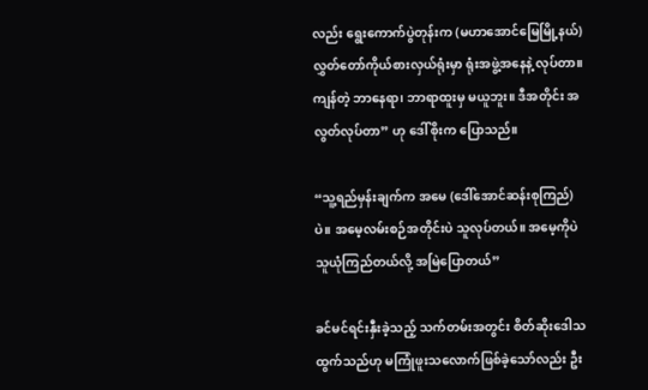လည်း ရွေးကောက်ပွဲတုန်းက (မဟာအောင်မြေမြို့နယ်) လွှတ်တော်ကိုယ်စားလှယ်ရုံးမှာ ရုံးအဖွဲ့အနေနဲ့ လုပ်တာ။ ကျန်တဲ့ ဘာနေရာ၊ ဘာရာထူးမှ မယူဘူး။ ဒီအတိုင်း အလွတ်လုပ်တာ” ဟု ဒေါ်စိုးက ပြောသည်။

“သူ့ရည်မှန်းချက်က အမေ (ဒေါ်အောင်ဆန်းစုကြည်) ပဲ။ အမေ့လမ်းစဉ်အတိုင်းပဲ သူလုပ်တယ်။ အမေ့ကိုပဲ သူယုံကြည်တယ်လို့ အမြဲပြောတယ်”

ခင်မင်ရင်းနှီးခဲ့သည့် သက်တမ်းအတွင်း စိတ်ဆိုးဒေါသထွက်သည်ဟု မကြုံဖူးသလောက်ဖြစ်ခဲ့သော်လည်း ဦး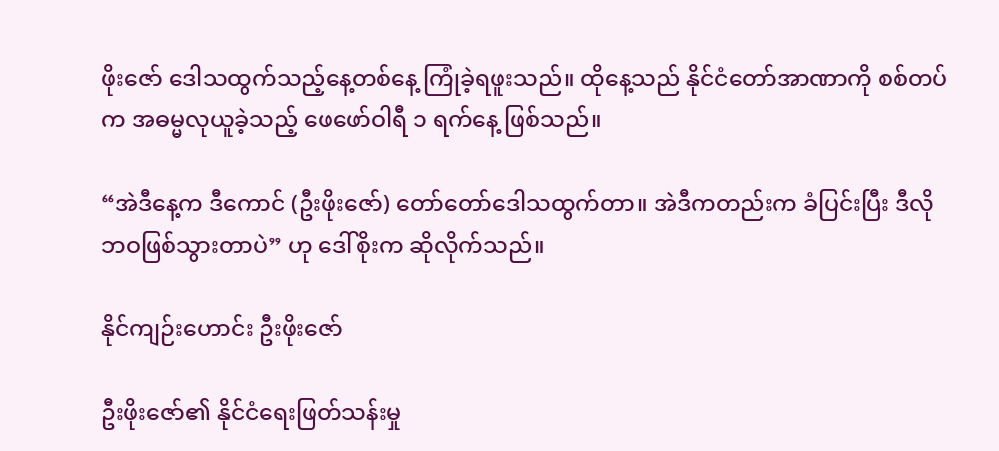ဖိုးဇော် ဒေါသထွက်သည့်နေ့တစ်နေ့ ကြုံခဲ့ရဖူးသည်။ ထိုနေ့သည် နိုင်ငံတော်အာဏာကို စစ်တပ်က အဓမ္မလုယူခဲ့သည့် ဖေဖော်ဝါရီ ၁ ရက်နေ့ ဖြစ်သည်။

“အဲဒီနေ့က ဒီကောင် (ဦးဖိုးဇော်) တော်တော်ဒေါသထွက်တာ။ အဲဒီကတည်းက ခံပြင်းပြီး ဒီလိုဘဝဖြစ်သွားတာပဲ” ဟု ဒေါ်စိုးက ဆိုလိုက်သည်။

နိုင်ကျဉ်းဟောင်း ဦးဖိုးဇော်

ဦးဖိုးဇော်၏ နိုင်ငံရေးဖြတ်သန်းမှု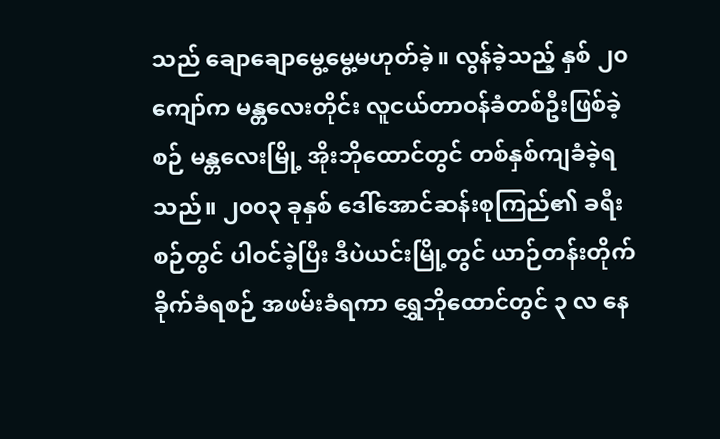သည် ချောချောမွေ့မွေ့မဟုတ်ခဲ့။ လွန်ခဲ့သည့် နှစ် ၂၀ ကျော်က မန္တလေးတိုင်း လူငယ်တာဝန်ခံတစ်ဦးဖြစ်ခဲ့စဉ် မန္တလေးမြို့ အိုးဘိုထောင်တွင် တစ်နှစ်ကျခံခဲ့ရသည်။ ၂၀၀၃ ခုနှစ် ဒေါ်အောင်ဆန်းစုကြည်၏ ခရီးစဉ်တွင် ပါဝင်ခဲ့ပြီး ဒီပဲယင်းမြို့တွင် ယာဉ်တန်းတိုက်ခိုက်ခံရစဉ် အဖမ်းခံရကာ ရွှေဘိုထောင်တွင် ၃ လ နေ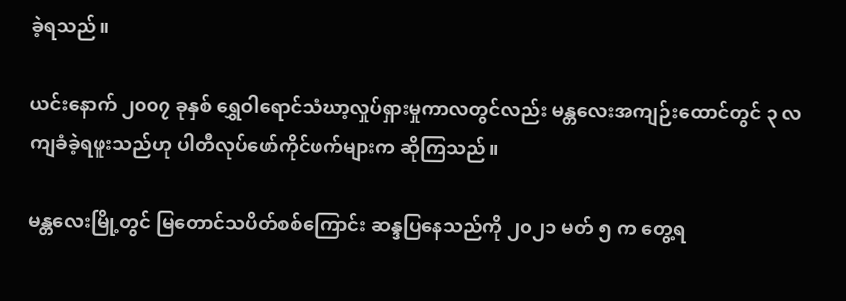ခဲ့ရသည်။

ယင်းနောက် ၂၀၀၇ ခုနှစ် ရွှေဝါရောင်သံဃာ့လှုပ်ရှားမှုကာလတွင်လည်း မန္တလေးအကျဉ်းထောင်တွင် ၃ လ ကျခံခဲ့ရဖူးသည်ဟု ပါတီလုပ်ဖော်ကိုင်ဖက်များက ဆိုကြသည်။

မန္တလေးမြို့တွင် မြတောင်သပိတ်စစ်ကြောင်း ဆန္ဒပြနေသည်ကို ၂၀၂၁ မတ် ၅ က တွေ့ရ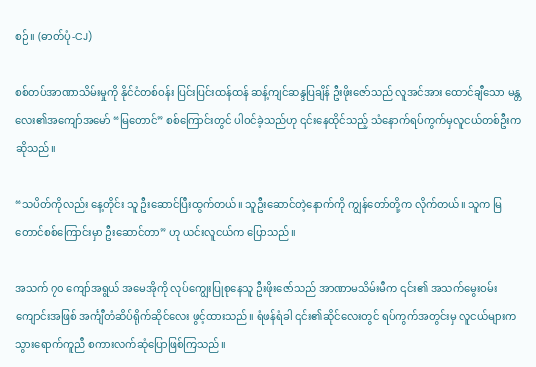စဉ်။ (ဓာတ်ပုံ-CJ)

စစ်တပ်အာဏာသိမ်းမှုကို နိုင်ငံတစ်ဝန်း ပြင်းပြင်းထန်ထန် ဆန့်ကျင်ဆန္ဒပြချိန် ဦးဖိုးဇော်သည် လူအင်အား ထောင်ချီသော မန္တလေး၏အကျော်အမော် “မြတောင်” စစ်ကြောင်းတွင် ပါဝင်ခဲ့သည်ဟု ၎င်းနေထိုင်သည့် သံနောက်ရပ်ကွက်မှလူငယ်တစ်ဦးက ဆိုသည်။

“သပိတ်ကိုလည်း နေ့တိုင်း သူ ဦးဆောင်ပြီးထွက်တယ်။ သူဦးဆောင်တဲ့နောက်ကို ကျွန်တော်တို့က လိုက်တယ်။ သူက မြတောင်စစ်ကြောင်းမှာ ဦးဆောင်တာ” ဟု ယင်းလူငယ်က ပြောသည်။

အသက် ၇၀ ကျော်အရွယ် အမေအိုကို လုပ်ကျွေးပြုစုနေသူ ဦးဖိုးဇော်သည် အာဏာမသိမ်းမီက ၎င်း၏ အသက်မွေးဝမ်းကျောင်းအဖြစ် အင်္ကျီတံဆိပ်ရိုက်ဆိုင်လေး ဖွင့်ထားသည်။ ရံဖန်ရံခါ ၎င်း၏ဆိုင်လေးတွင် ရပ်ကွက်အတွင်းမှ လူငယ်များက သွားရောက်ကူညီ စကားလက်ဆုံပြောဖြစ်ကြသည်။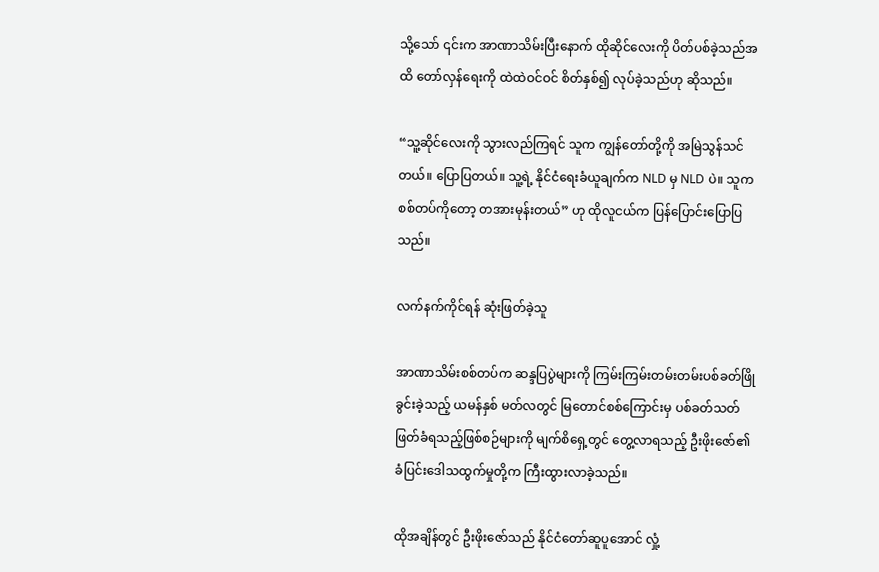သို့သော် ၎င်းက အာဏာသိမ်းပြီးနောက် ထိုဆိုင်လေးကို ပိတ်ပစ်ခဲ့သည်အထိ တော်လှန်ရေးကို ထဲထဲဝင်ဝင် စိတ်နှစ်၍ လုပ်ခဲ့သည်ဟု ဆိုသည်။

“သူ့ဆိုင်လေးကို သွားလည်ကြရင် သူက ကျွန်တော်တို့ကို အမြဲသွန်သင်တယ်။ ပြောပြတယ်။ သူ့ရဲ့ နိုင်ငံရေးခံယူချက်က NLD မှ NLD ပဲ။ သူက စစ်တပ်ကိုတော့ တအားမုန်းတယ်” ဟု ထိုလူငယ်က ပြန်ပြောင်းပြောပြသည်။

လက်နက်ကိုင်ရန် ဆုံးဖြတ်ခဲ့သူ

အာဏာသိမ်းစစ်တပ်က ဆန္ဒပြပွဲများကို ကြမ်းကြမ်းတမ်းတမ်းပစ်ခတ်ဖြိုခွင်းခဲ့သည့် ယမန်နှစ် မတ်လတွင် မြတောင်စစ်ကြောင်းမှ ပစ်ခတ်သတ်ဖြတ်ခံရသည့်ဖြစ်စဉ်များကို မျက်စိရှေ့တွင် တွေ့လာရသည့် ဦးဖိုးဇော်၏ ခံပြင်းဒေါသထွက်မှုတို့က ကြီးထွားလာခဲ့သည်။

ထိုအချိန်တွင် ဦးဖိုးဇော်သည် နိုင်ငံတော်ဆူပူအောင် လှုံ့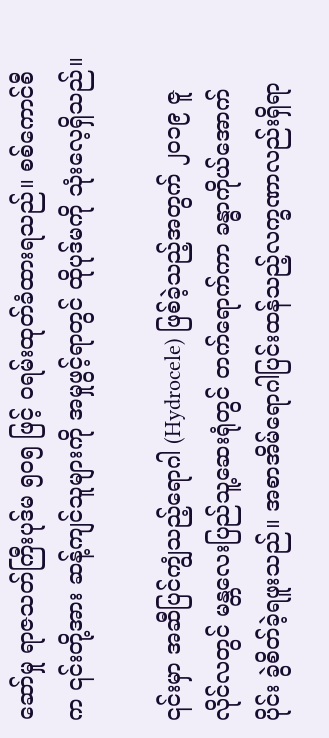ဆော်မှု ရာဇသတ်ကြီးပုဒ်မ ၅၀၅ ဖြင့် ဝရမ်းထုတ်ခံထားရသည်။ စစ်ကောင်စီက ၎င်းတို့အား ဆန့်ကျင်သူများကို အမှုဖွင့်ရာတွင် ထိုပုဒ်မကို သုံးလေ့ရှိသည်။

၎င်းမှာ အဆီပြင်ကျွံသည့်ရောဂါ (Hydrocele) ဖြစ်ခဲ့သည့်အတွက် ၂၀၁၉ ဇူလိုင်လတွင် မန္တလေးပြည်သူ့ဆေးရုံတွင် တက်ရောက်ကာ ခန္ဓာကိုယ်အောက်ပိုင်း ခွဲစိတ်ခဲ့ရဖူးသည်။ အစာအိမ်ရောဂါပြင်းထန်သည့်လက္ခဏာလည်းရှိရာ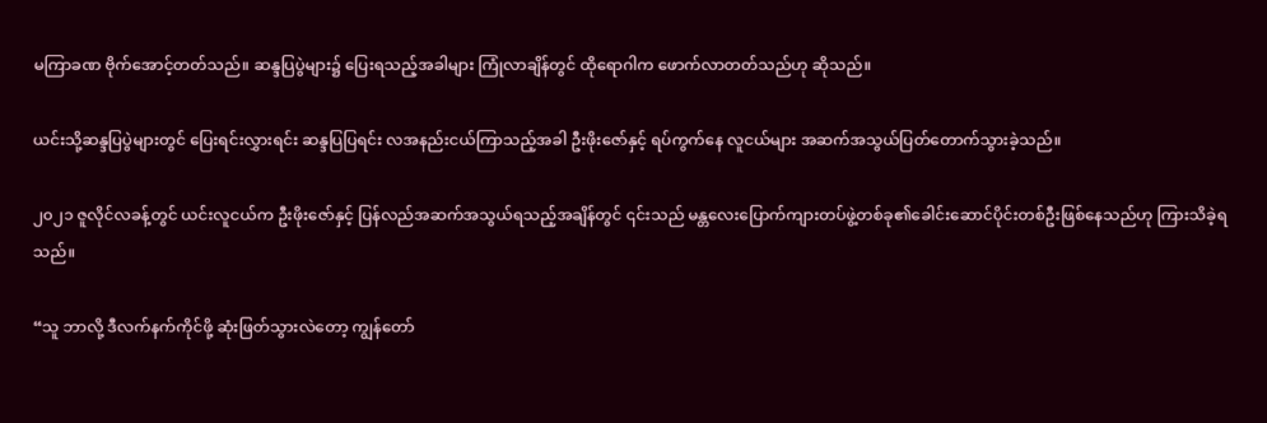မကြာခဏ ဗိုက်အောင့်တတ်သည်။ ဆန္ဒပြပွဲများ၌ ပြေးရသည့်အခါများ ကြုံလာချိန်တွင် ထိုရောဂါက ဖောက်လာတတ်သည်ဟု ဆိုသည်။

ယင်းသို့ဆန္ဒပြပွဲများတွင် ပြေးရင်းလွှားရင်း ဆန္ဒပြပြရင်း လအနည်းငယ်ကြာသည့်အခါ ဦးဖိုးဇော်နှင့် ရပ်ကွက်နေ လူငယ်များ အဆက်အသွယ်ပြတ်တောက်သွားခဲ့သည်။

၂၀၂၁ ဇူလိုင်လခန့်တွင် ယင်းလူငယ်က ဦးဖိုးဇော်နှင့် ပြန်လည်အဆက်အသွယ်ရသည့်အချိန်တွင် ၎င်းသည် မန္တလေးပြောက်ကျားတပ်ဖွဲ့တစ်ခု၏ခေါင်းဆောင်ပိုင်းတစ်ဦးဖြစ်နေသည်ဟု ကြားသိခဲ့ရသည်။

“သူ ဘာလို့ ဒီလက်နက်ကိုင်ဖို့ ဆုံးဖြတ်သွားလဲတော့ ကျွန်တော်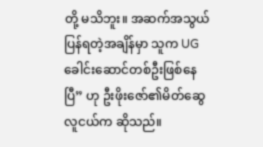တို့ မသိဘူး။ အဆက်အသွယ်ပြန်ရတဲ့အချိန်မှာ သူက UG ခေါင်းဆောင်တစ်ဦးဖြစ်နေပြီ” ဟု ဦးဖိုးဇော်၏မိတ်ဆွေ လူငယ်က ဆိုသည်။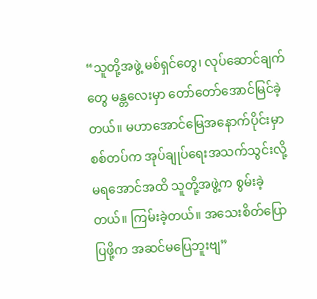“သူတို့အဖွဲ့ မစ်ရှင်တွေ၊ လုပ်ဆောင်ချက်တွေ မန္တလေးမှာ တော်တော်အောင်မြင်ခဲ့တယ်။ မဟာအောင်မြေအနောက်ပိုင်းမှာ စစ်တပ်က အုပ်ချုပ်ရေးအသက်သွင်းလို့မရအောင်အထိ သူတို့အဖွဲ့က စွမ်းခဲ့တယ်။ ကြမ်းခဲ့တယ်။ အသေးစိတ်ပြောပြဖို့က အဆင်မပြေဘူးဗျ”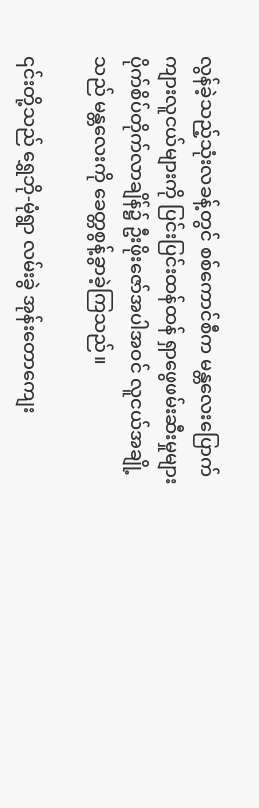လွန်ခဲ့သည့်သုံးလခန့်တွင် စစ်ကောင်စီက မန္တလေးပြောက်ကျားလူငယ်များကို ပြင်းပြင်းထန်ထန် ရှာဖွေဖမ်းဆီးမှုများ ပိုက်စိပ်တိုက်လာချိန်၌ ဦးဖိုးဇော်အပါအဝင် လူငယ်အချို့သည် မန္တလေးကို ခေတ္တစွန့်ခွာခဲ့ကြသည်။

၎င်းတို့သည် ရွှေဘို-မုံရွာ လမ်းခွဲ အုန်းတောကျေး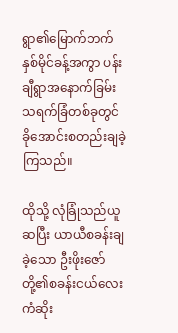ရွာ၏မြောက်ဘက်နှစ်မိုင်ခန့်အကွာ ပန်းချီရွာအနောက်ခြမ်း သရက်ခြံတစ်ခုတွင် ခိုအောင်းစတည်းချခဲ့ကြသည်။

ထိုသို့ လုံခြုံသည်ယူဆပြီး ယာယီစခန်းချခဲ့သော ဦးဖိုးဇော်တို့၏စခန်းငယ်လေး ကံဆိုး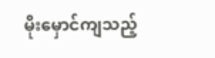မိုးမှောင်ကျသည့်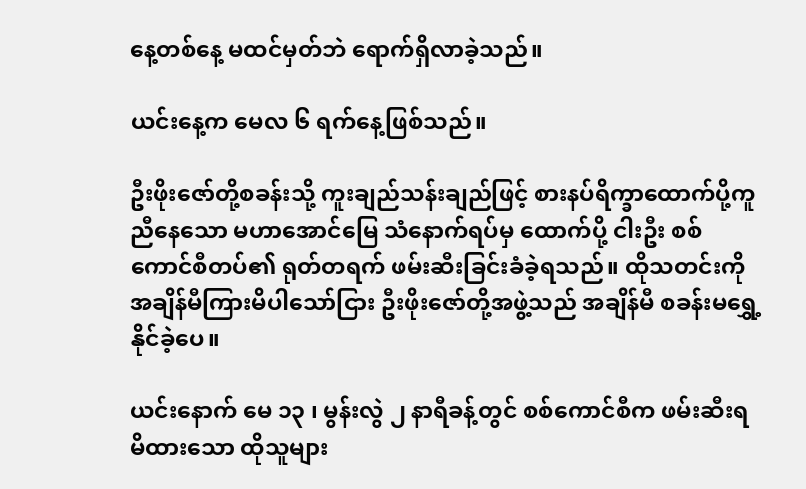နေ့တစ်နေ့ မထင်မှတ်ဘဲ ရောက်ရှိလာခဲ့သည်။

ယင်းနေ့က မေလ ၆ ရက်နေ့ဖြစ်သည်။

ဦးဖိုးဇော်တို့စခန်းသို့ ကူးချည်သန်းချည်ဖြင့် စားနပ်ရိက္ခာထောက်ပို့ကူညီနေသော မဟာအောင်မြေ သံနောက်ရပ်မှ ထောက်ပို့ ငါးဦး စစ်ကောင်စီတပ်၏ ရုတ်တရက် ဖမ်းဆီးခြင်းခံခဲ့ရသည်။ ထိုသတင်းကို အချိန်မီကြားမိပါသော်ငြား ဦးဖိုးဇော်တို့အဖွဲ့သည် အချိန်မီ စခန်းမရွှေ့နိုင်ခဲ့ပေ။

ယင်းနောက် မေ ၁၃ ၊ မွန်းလွဲ ၂ နာရီခန့်တွင် စစ်ကောင်စီက ဖမ်းဆီးရမိထားသော ထိုသူများ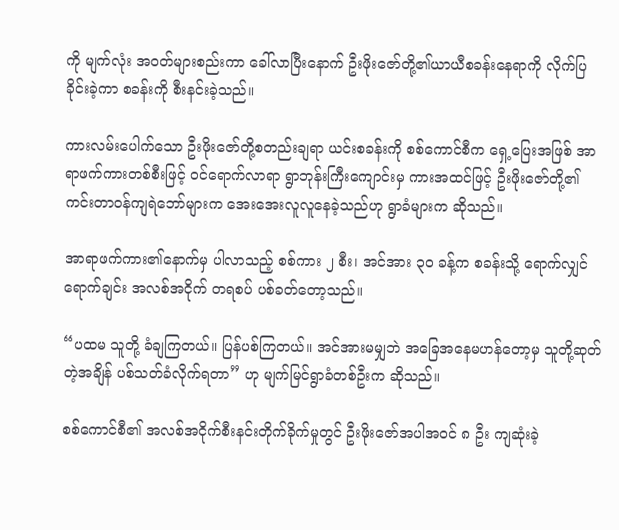ကို မျက်လုံး အဝတ်များစည်းကာ ခေါ်လာပြီးနောက် ဦးဖိုးဇော်တို့၏ယာယီစခန်းနေရာကို လိုက်ပြခိုင်းခဲ့ကာ စခန်းကို စီးနင်းခဲ့သည်။

ကားလမ်းပေါက်သော ဦးဖိုးဇော်တို့စတည်းချရာ ယင်းစခန်းကို စစ်ကောင်စီက ရှေ့ပြေးအဖြစ် အာရာဖက်ကားတစ်စီးဖြင့် ဝင်ရောက်လာရာ ရွာဘုန်းကြီးကျောင်းမှ ကားအထင်ဖြင့် ဦးဖိုးဇော်တို့၏ ကင်းတာဝန်ကျရဲဘော်များက အေးအေးလူလူနေခဲ့သည်ဟု ရွာခံများက ဆိုသည်။

အာရာဖက်ကား၏နောက်မှ ပါလာသည့် စစ်ကား ၂ စီး၊ အင်အား ၃၀ ခန့်က စခန်းသို့ ရောက်လျှင်ရောက်ချင်း အလစ်အငိုက် တရစပ် ပစ်ခတ်တော့သည်။

“ပထမ သူတို့ ခံချကြတယ်။ ပြန်ပစ်ကြတယ်။ အင်အားမမျှဘဲ အခြေအနေမဟန်တော့မှ သူတို့ဆုတ်တဲ့အချိန် ပစ်သတ်ခံလိုက်ရတာ” ဟု မျက်မြင်ရွာခံတစ်ဦးက ဆိုသည်။

စစ်ကောင်စီ၏ အလစ်အငိုက်စီးနင်းတိုက်ခိုက်မှုတွင် ဦးဖိုးဇော်အပါအဝင် ၈ ဦး ကျဆုံးခဲ့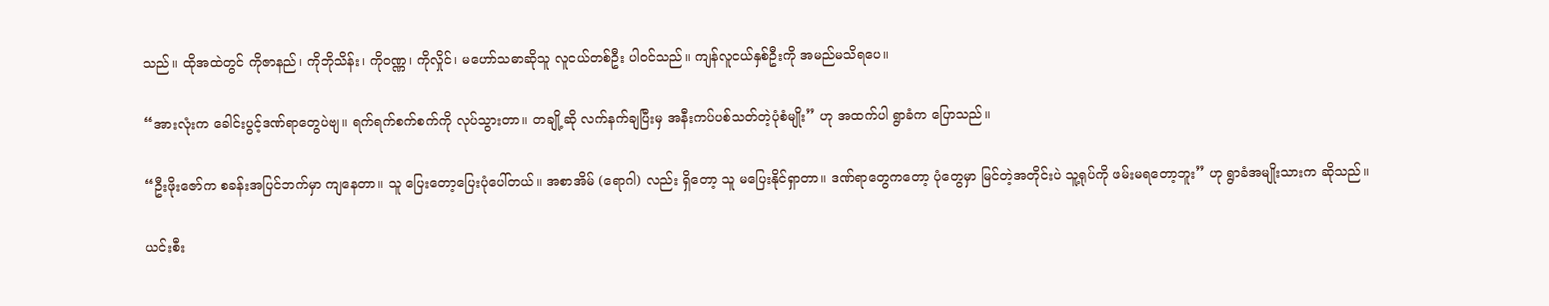သည်။ ထိုအထဲတွင် ကိုဇာနည်၊ ကိုဘိုသိန်း၊ ကိုဝဏ္ဏ၊ ကိုလှိုင်၊ မဟော်သဓာဆိုသူ လူငယ်တစ်ဦး ပါဝင်သည်။ ကျန်လူငယ်နှစ်ဦးကို အမည်မသိရပေ။

“အားလုံးက ခေါင်းပွင့်ဒဏ်ရာတွေပဲဗျ။ ရက်ရက်စက်စက်ကို လုပ်သွားတာ။ တချို့ဆို လက်နက်ချပြီးမှ အနီးကပ်ပစ်သတ်တဲ့ပုံစံမျိုး” ဟု အထက်ပါ ရွာခံက ပြောသည်။

“ဦးဖိုးဇော်က စခန်းအပြင်ဘက်မှာ ကျနေတာ။ သူ ပြေးတော့ပြေးပုံပေါ်တယ်။ အစာအိမ် (ရောဂါ) လည်း ရှိတော့ သူ မပြေးနိုင်ရှာတာ။ ဒဏ်ရာတွေကတော့ ပုံတွေမှာ မြင်တဲ့အတိုင်းပဲ သူ့ရုပ်ကို ဖမ်းမရတော့ဘူး” ဟု ရွာခံအမျိုးသားက ဆိုသည်။

ယင်းစီး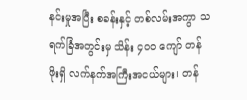နင်းမှုအပြီး စခန်းနှင့် တစ်လမ်းအကွာ သရက်ခြံအတွင်းမှ သိန်း ၄၀၀ ကျော် တန်ဖိုးရှိ လက်နက်အကြီးအငယ်များ၊ တန်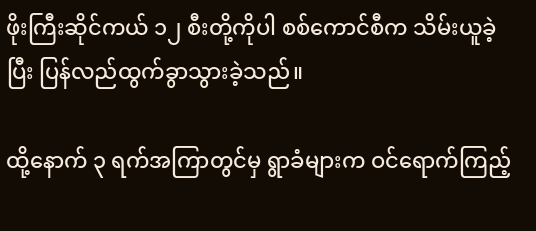ဖိုးကြီးဆိုင်ကယ် ၁၂ စီးတို့ကိုပါ စစ်ကောင်စီက သိမ်းယူခဲ့ပြီး ပြန်လည်ထွက်ခွာသွားခဲ့သည်။

ထို့နောက် ၃ ရက်အကြာတွင်မှ ရွာခံများက ဝင်ရောက်ကြည့်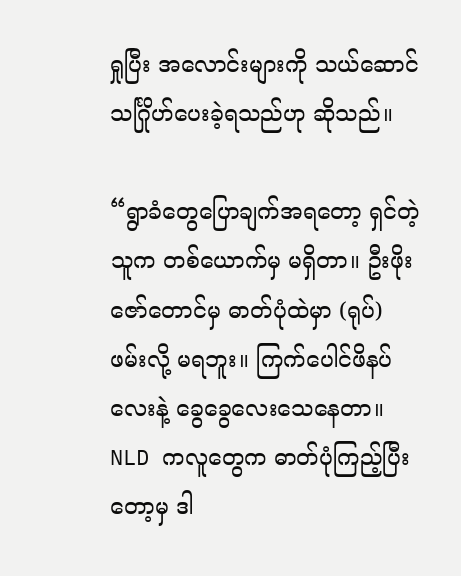ရှုပြီး အလောင်းများကို သယ်ဆောင် သင်္ဂြိုဟ်ပေးခဲ့ရသည်ဟု ဆိုသည်။

“ရွာခံတွေပြောချက်အရတော့ ရှင်တဲ့သူက တစ်ယောက်မှ မရှိတာ။ ဦးဖိုးဇော်တောင်မှ ဓာတ်ပုံထဲမှာ (ရုပ်) ဖမ်းလို့ မရဘူး။ ကြက်ပေါင်ဖိနပ်လေးနဲ့ ခွေခွေလေးသေနေတာ။ NLD ကလူတွေက ဓာတ်ပုံကြည့်ပြီးတော့မှ ဒါ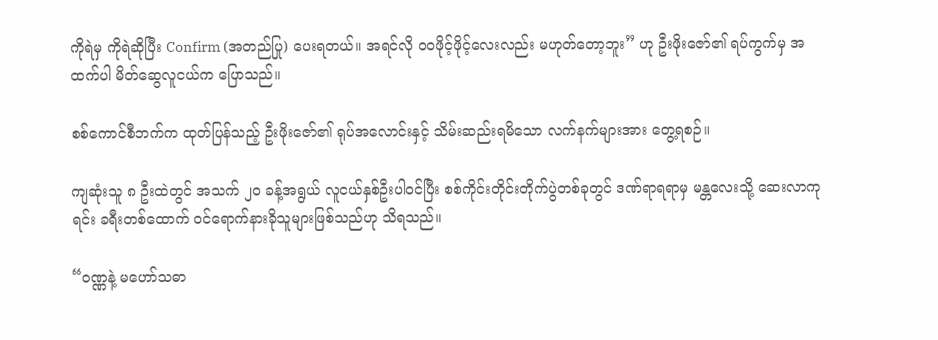ကိုရဲမှ ကိုရဲဆိုပြီး Confirm (အတည်ပြု) ပေးရတယ်။ အရင်လို ဝဝဖိုင့်ဖိုင့်လေးလည်း မဟုတ်တော့ဘူး” ဟု ဦးဖိုးဇော်၏ ရပ်ကွက်မှ အထက်ပါ မိတ်ဆွေလူငယ်က ပြောသည်။

စစ်ကောင်စီဘက်က ထုတ်ပြန်သည့် ဦးဖိုးဇော်၏ ရုပ်အလောင်းနှင့် သိမ်းဆည်းရမိသော လက်နက်များအား တွေ့ရစဉ်။

ကျဆုံးသူ ၈ ဦးထဲတွင် အသက် ၂၀ ခန့်အရွယ် လူငယ်နှစ်ဦးပါဝင်ပြီး စစ်ကိုင်းတိုင်းတိုက်ပွဲတစ်ခုတွင် ဒဏ်ရာရရာမှ မန္တလေးသို့ ဆေးလာကုရင်း ခရီးတစ်ထောက် ဝင်ရောက်နားခိုသူများဖြစ်သည်ဟု သိရသည်။

“ဝဏ္ဏနဲ့ မဟော်သဓာ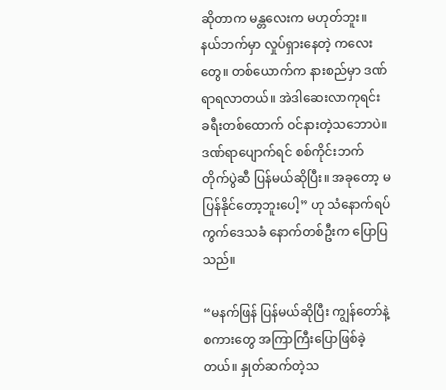ဆိုတာက မန္တလေးက မဟုတ်ဘူး။ နယ်ဘက်မှာ လှုပ်ရှားနေတဲ့ ကလေးတွေ။ တစ်ယောက်က နားစည်မှာ ဒဏ်ရာရလာတယ်။ အဲဒါဆေးလာကုရင်း ခရီးတစ်ထောက် ဝင်နားတဲ့သဘောပဲ။ ဒဏ်ရာပျောက်ရင် စစ်ကိုင်းဘက်တိုက်ပွဲဆီ ပြန်မယ်ဆိုပြီး။ အခုတော့ မပြန်နိုင်တော့ဘူးပေါ့” ဟု သံနောက်ရပ်ကွက်ဒေသခံ နောက်တစ်ဦးက ပြောပြသည်။

“မနက်ဖြန် ပြန်မယ်ဆိုပြီး ကျွန်တော်နဲ့ စကားတွေ အကြာကြီးပြောဖြစ်ခဲ့တယ်။ နှုတ်ဆက်တဲ့သ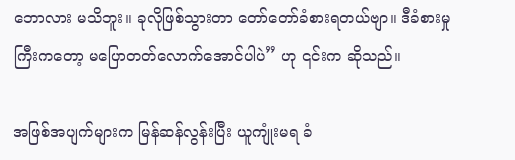ဘောလား မသိဘူး။ ခုလိုဖြစ်သွားတာ တော်တော်ခံစားရတယ်ဗျာ။ ဒီခံစားမှုကြီးကတော့ မပြောတတ်လောက်အောင်ပါပဲ” ဟု ၎င်းက ဆိုသည်။

အဖြစ်အပျက်များက မြန်ဆန်လွန်းပြီး ယူကျုံးမရ ခံ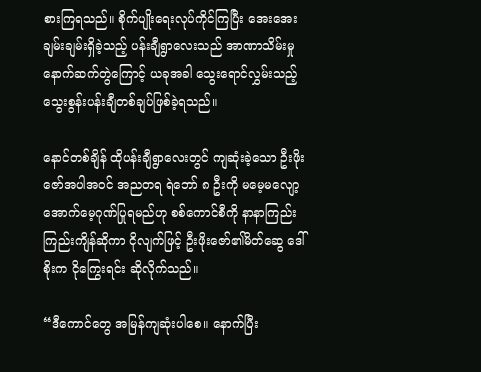စားကြရသည်။ စိုက်ပျိုးရေးလုပ်ကိုင်ကြပြီး အေးအေးချမ်းချမ်းရှိခဲ့သည့် ပန်းချီရွာလေးသည် အာဏာသိမ်းမှုနောက်ဆက်တွဲကြောင့် ယခုအခါ သွေးရောင်လွှမ်းသည့် သွေးစွန်းပန်းချီတစ်ချပ်ဖြစ်ခဲ့ရသည်။

နောင်တစ်ချိန် ထိုပန်းချီရွာလေးတွင် ကျဆုံးခဲ့သော ဦးဖိုးဇော်အပါအဝင် အညတရ ရဲဘော် ၈ ဦးကို မမေ့မလျော့ အောက်မေ့ဂုဏ်ပြုရမည်ဟု စစ်ကောင်စီကို နာနာကြည်းကြည်းကျိန်ဆိုကာ ငိုလျက်ဖြင့် ဦးဖိုးဇော်၏မိတ်ဆွေ ဒေါ်စိုးက ငိုကြွေးရင်း ဆိုလိုက်သည်။

“ဒီကောင်တွေ အမြန်ကျဆုံးပါစေ။ နောက်ပြီး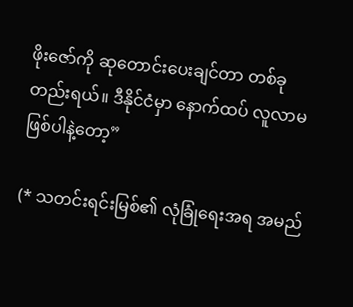ဖိုးဇော်ကို ဆုတောင်းပေးချင်တာ တစ်ခုတည်းရယ်။ ဒီနိုင်ငံမှာ နောက်ထပ် လူလာမဖြစ်ပါနဲ့တော့”

(* သတင်းရင်းမြစ်၏ လုံခြုံရေးအရ အမည်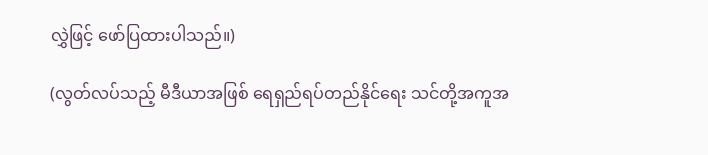လွှဲဖြင့် ဖော်ပြထားပါသည်။)

(လွတ်လပ်သည့် မီဒီယာအဖြစ် ရေရှည်ရပ်တည်နိုင်ရေး သင်တို့အကူအ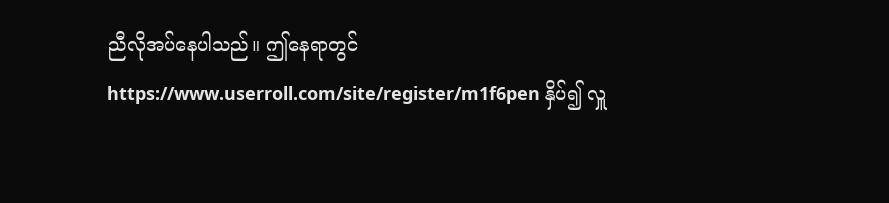ညီလိုအပ်နေပါသည်။ ဤနေရာတွင် https://www.userroll.com/site/register/m1f6pen နှိပ်၍ လှူ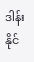ဒါန်းနိုင်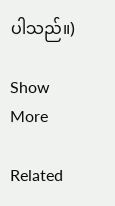ပါသည်။)

Show More

Related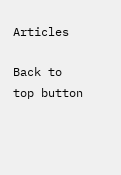Articles

Back to top button